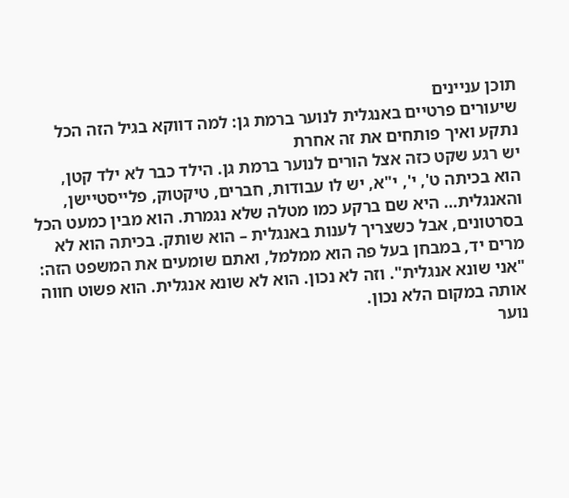תוכן עניינים
שיעורים פרטיים באנגלית לנוער ברמת גן: למה דווקא בגיל הזה הכל נתקע ואיך פותחים את זה אחרת
יש רגע שקט כזה אצל הורים לנוער ברמת גן. הילד כבר לא ילד קטן, הוא בכיתה ט', י', י"א, יש לו עבודות, חברים, טיקטוק, פלייסטיישן, והאנגלית… היא שם ברקע כמו מטלה שלא נגמרת. הוא מבין כמעט הכל בסרטונים, אבל כשצריך לענות באנגלית – הוא שותק. בכיתה הוא לא מרים יד, במבחן בעל פה הוא ממלמל, ואתם שומעים את המשפט הזה: "אני שונא אנגלית". וזה לא נכון. הוא לא שונא אנגלית. הוא פשוט חווה אותה במקום הלא נכון.
נוער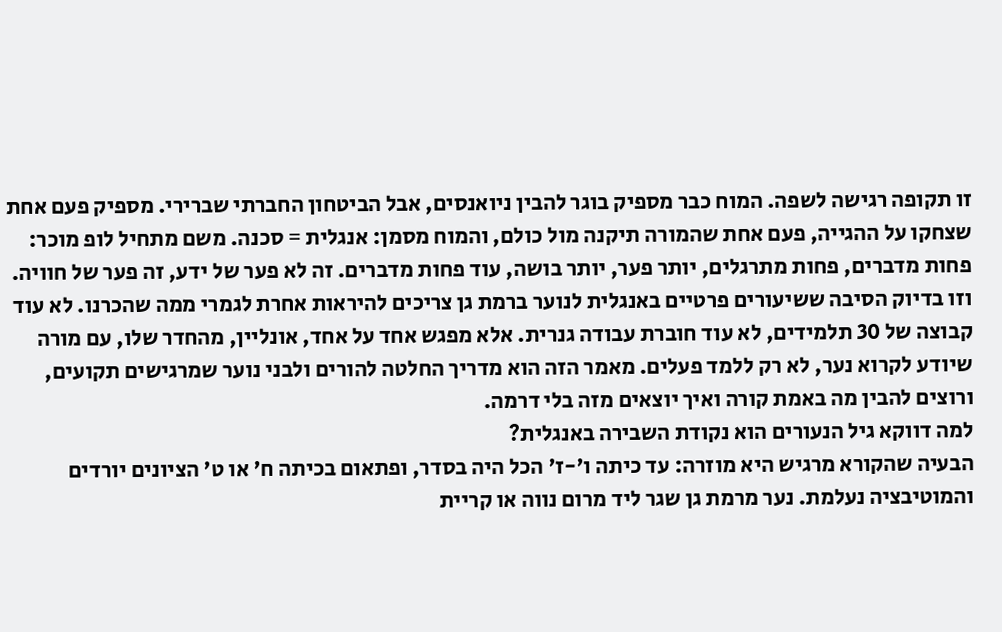זו תקופה רגישה לשפה. המוח כבר מספיק בוגר להבין ניואנסים, אבל הביטחון החברתי שברירי. מספיק פעם אחת שצחקו על ההגייה, פעם אחת שהמורה תיקנה מול כולם, והמוח מסמן: אנגלית = סכנה. משם מתחיל לופ מוכר: פחות מדברים, פחות מתרגלים, יותר פער, יותר בושה, עוד פחות מדברים. זה לא פער של ידע, זה פער של חוויה.
וזו בדיוק הסיבה ששיעורים פרטיים באנגלית לנוער ברמת גן צריכים להיראות אחרת לגמרי ממה שהכרנו. לא עוד קבוצה של 30 תלמידים, לא עוד חוברת עבודה גנרית. אלא מפגש אחד על אחד, אונליין, מהחדר שלו, עם מורה שיודע לקרוא נער, לא רק ללמד פעלים. מאמר הזה הוא מדריך החלטה להורים ולבני נוער שמרגישים תקועים, ורוצים להבין מה באמת קורה ואיך יוצאים מזה בלי דרמה.
למה דווקא גיל הנעורים הוא נקודת השבירה באנגלית?
הבעיה שהקורא מרגיש היא מוזרה: עד כיתה ו'-ז' הכל היה בסדר, ופתאום בכיתה ח' או ט' הציונים יורדים והמוטיבציה נעלמת. נער מרמת גן שגר ליד מרום נווה או קריית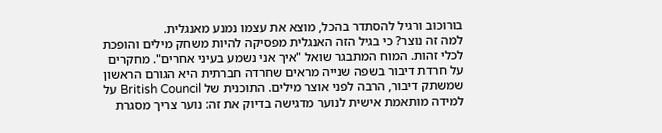בורוכוב ורגיל להסתדר בהכל, מוצא את עצמו נמנע מאנגלית.
למה זה נוצר? כי בגיל הזה האנגלית מפסיקה להיות משחק מילים והופכת לכלי זהות. המוח המתבגר שואל "איך אני נשמע בעיני אחרים". מחקרים על חרדת דיבור בשפה שנייה מראים שחרדה חברתית היא הגורם הראשון שמשתק דיבור, הרבה לפני אוצר מילים. התוכנית של British Council על למידה מותאמת אישית לנוער מדגישה בדיוק את זה: נוער צריך מסגרת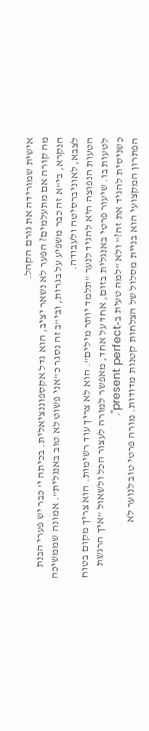אישית שמורידה את גורם הקהל.
מה קורה אם מתעלמים? הפער לא נשאר יציב, הוא גדל אקספוננציאלית. בכיתה י' כבר יש פערי הבנת הנקרא, בי"א זה כבר משפיע על בגרות, ובי"ב זה נסגר כ"אני פשוט לא טוב באנגלית". אמונה שממשיכה לצבא, לאוניברסיטה ולעבודה.
הטעות הנפוצה היא להגיד לנער "תלמד יותר מילים". הוא לא צריך עוד רשימות. הוא צריך מקום בטוח לטעות בו. שיעור פרטי באנגלית בזום, אחד על אחד, מאפשר למורה לעצור הכל ולשאול "איך הרגשת כשניסית להגיד את זה?" ולא "למה טעית ב-present perfect".
הפתרון המקצועי הוא בניית מסלול של הצלחות קטנות מדודות. מורה פרטי טוב לנוער לא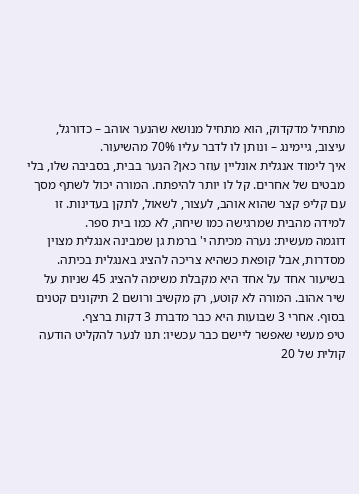מתחיל מדקדוק, הוא מתחיל מנושא שהנער אוהב – כדורגל, עיצוב, גיימינג – ונותן לו לדבר עליו 70% מהשיעור.
איך לימוד אנגלית אונליין עוזר כאן? הנער בבית, בסביבה שלו, בלי מבטים של אחרים. קל לו יותר להיפתח. המורה יכול לשתף מסך עם קליפ קצר שהוא אוהב, לעצור, לשאול, לתקן בעדינות. זו למידה מהבית שמרגישה כמו שיחה, לא כמו בית ספר.
דוגמה מעשית: נערה מכיתה י' ברמת גן שמבינה אנגלית מצוין מסדרות, אבל קופאת כשהיא צריכה להציג באנגלית בכיתה. בשיעור אחד על אחד היא מקבלת משימה להציג 45 שניות על שיר אהוב. המורה לא קוטע, רק מקשיב ורושם 2 תיקונים קטנים בסוף. אחרי 3 שבועות היא כבר מדברת 3 דקות ברצף.
טיפ מעשי שאפשר ליישם כבר עכשיו: תנו לנער להקליט הודעה קולית של 20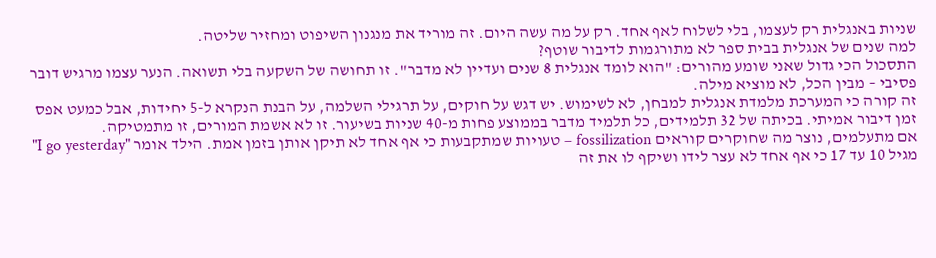שניות באנגלית רק לעצמו, בלי לשלוח לאף אחד. רק על מה עשה היום. זה מוריד את מנגנון השיפוט ומחזיר שליטה.
למה שנים של אנגלית בבית ספר לא מתורגמות לדיבור שוטף?
התסכול הכי גדול שאני שומע מהורים: "הוא לומד אנגלית 8 שנים ועדיין לא מדבר". זו תחושה של השקעה בלי תשואה. הנער עצמו מרגיש דובר פסיבי – מבין הכל, לא מוציא מילה.
זה קורה כי המערכת מלמדת אנגלית למבחן, לא לשימוש. יש דגש על חוקים, על תרגילי השלמה, על הבנת הנקרא ל-5 יחידות, אבל כמעט אפס זמן דיבור אמיתי. בכיתה של 32 תלמידים, כל תלמיד מדבר בממוצע פחות מ-40 שניות בשיעור. זו לא אשמת המורים, זו מתמטיקה.
אם מתעלמים, נוצר מה שחוקרים קוראים fossilization – טעויות שמתקבעות כי אף אחד לא תיקן אותן בזמן אמת. הילד אומר "I go yesterday" מגיל 10 עד 17 כי אף אחד לא עצר לידו ושיקף לו את זה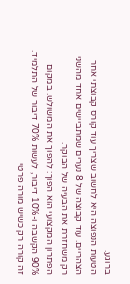ברוגע.
הטעות הנפוצה היא לחשוב שצריך עוד קורס קבוצתי אחר הצהריים. עוד קבוצה של 8 נערים שמתביישים אחד מהשני רק משחזרת את הבעיה של הבוקר.
הפתרון המקצועי הוא הפוך: להפוך את המשולש. במקום 90% הקשבה ו-10% דיבור, לעשות 70% דיבור של התלמיד. זה קורה רק כשיש מורה פרטי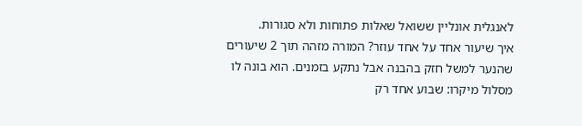לאנגלית אונליין ששואל שאלות פתוחות ולא סגורות.
איך שיעור אחד על אחד עוזר? המורה מזהה תוך 2 שיעורים שהנער למשל חזק בהבנה אבל נתקע בזמנים. הוא בונה לו מסלול מיקרו: שבוע אחד רק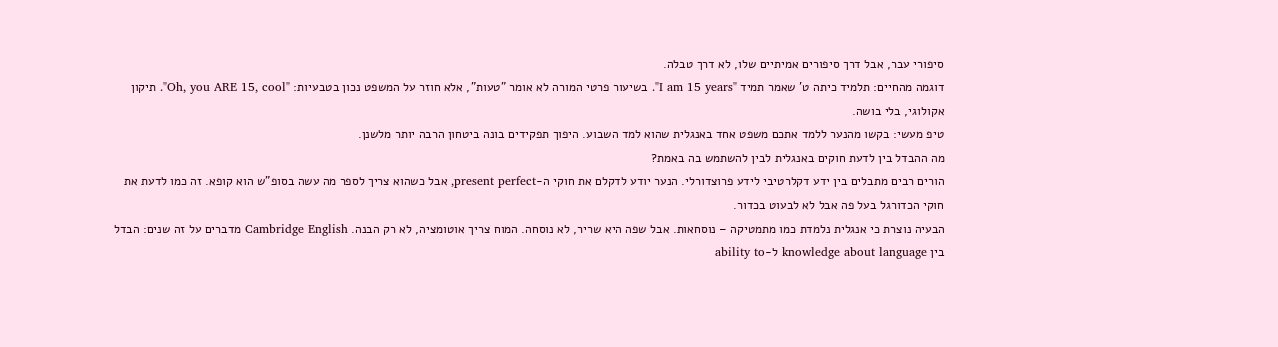סיפורי עבר, אבל דרך סיפורים אמיתיים שלו, לא דרך טבלה.
דוגמה מהחיים: תלמיד כיתה ט' שאמר תמיד "I am 15 years". בשיעור פרטי המורה לא אומר "טעות", אלא חוזר על המשפט נכון בטבעיות: "Oh, you ARE 15, cool". תיקון אקולוגי, בלי בושה.
טיפ מעשי: בקשו מהנער ללמד אתכם משפט אחד באנגלית שהוא למד השבוע. היפוך תפקידים בונה ביטחון הרבה יותר מלשנן.
מה ההבדל בין לדעת חוקים באנגלית לבין להשתמש בה באמת?
הורים רבים מתבלים בין ידע דקלרטיבי לידע פרוצדורלי. הנער יודע לדקלם את חוקי ה-present perfect, אבל כשהוא צריך לספר מה עשה בסופ"ש הוא קופא. זה כמו לדעת את חוקי הכדורגל בעל פה אבל לא לבעוט בכדור.
הבעיה נוצרת כי אנגלית נלמדת כמו מתמטיקה – נוסחאות. אבל שפה היא שריר, לא נוסחה. המוח צריך אוטומציה, לא רק הבנה. Cambridge English מדברים על זה שנים: הבדל בין knowledge about language ל-ability to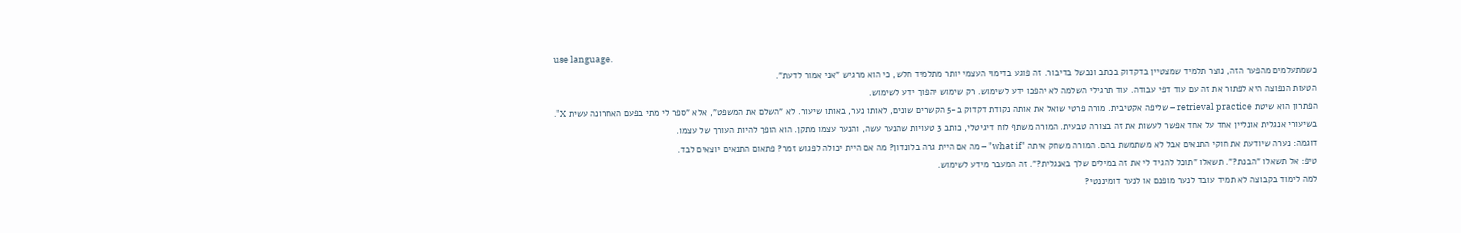use language.
כשמתעלמים מהפער הזה, נוצר תלמיד שמצטיין בדקדוק בכתב ונכשל בדיבור. זה פוגע בדימוי העצמי יותר מתלמיד חלש, כי הוא מרגיש "אני אמור לדעת".
הטעות הנפוצה היא לפתור את זה עם עוד דפי עבודה. עוד תרגילי השלמה לא יהפכו ידע לשימוש. רק שימוש יהפוך ידע לשימוש.
הפתרון הוא שיטת retrieval practice – שליפה אקטיבית. מורה פרטי שואל את אותה נקודת דקדוק ב-5 הקשרים שונים, לאותו נער, באותו שיעור. לא "השלם את המשפט", אלא "ספר לי מתי בפעם האחרונה עשית X".
בשיעורי אנגלית אונליין אחד על אחד אפשר לעשות את זה בצורה טבעית. המורה משתף לוח דיגיטלי, כותב 3 טעויות שהנער עשה, והנער עצמו מתקן. הוא הופך להיות העורך של עצמו.
דוגמה: נערה שיודעת את חוקי התנאים אבל לא משתמשת בהם. המורה משחק איתה "what if" – מה אם היית גרה בלונדון? מה אם היית יכולה לפגוש זמר? פתאום התנאים יוצאים לבד.
טיפ: אל תשאלו "הבנת?". תשאלו "תוכל להגיד לי את זה במילים שלך באנגלית?". זה המעבר מידע לשימוש.
למה לימוד בקבוצה לא תמיד עובד לנער מופנם או לנער דומיננטי?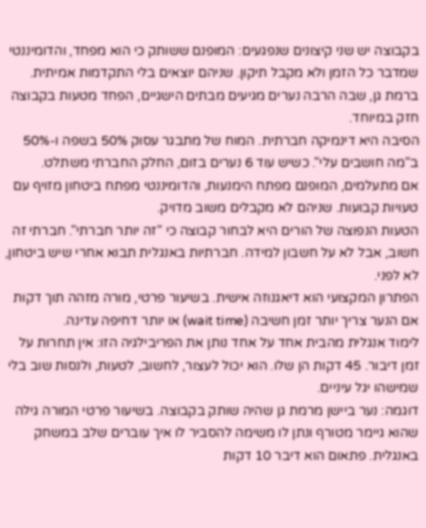בקבוצה יש שני קיצונים שנפגעים: המופנם ששותק כי הוא מפחד, והדומיננטי שמדבר כל הזמן ולא מקבל תיקון. שניהם יוצאים בלי התקדמות אמיתית. ברמת גן, שבה הרבה נערים מגיעים מבתים הישגיים, הפחד מטעות בקבוצה חזק במיוחד.
הסיבה היא דינמיקה חברתית. המוח של מתבגר עסוק 50% בשפה ו-50% ב"מה חושבים עלי". כשיש עוד 6 נערים בזום, החלק החברתי משתלט.
אם מתעלמים, המופנם מפתח הימנעות, והדומיננטי מפתח ביטחון מזויף עם טעויות קבועות. שניהם לא מקבלים משוב מדויק.
הטעות הנפוצה של הורים היא לבחור קבוצה כי "זה יותר חברתי". חברתי זה חשוב, אבל לא על חשבון למידה. חברתיות באנגלית תבוא אחרי שיש ביטחון, לא לפני.
הפתרון המקצועי הוא דיאגנוזה אישית. בשיעור פרטי, מורה מזהה תוך דקות אם הנער צריך יותר זמן חשיבה (wait time) או יותר דחיפה עדינה.
לימוד אנגלית מהבית אחד על אחד נותן את הפריבילגיה הזו: אין תחרות על זמן דיבור. 45 דקות הן שלו. הוא יכול לעצור, לחשוב, לטעות, ולנסות שוב בלי שמישהו יגל עיניים.
דוגמה: נער ביישן מרמת גן שהיה שותק בקבוצה. בשיעור פרטי המורה גילה שהוא גיימר מטורף ונתן לו משימה להסביר לו איך עוברים שלב במשחק באנגלית. פתאום הוא דיבר 10 דקות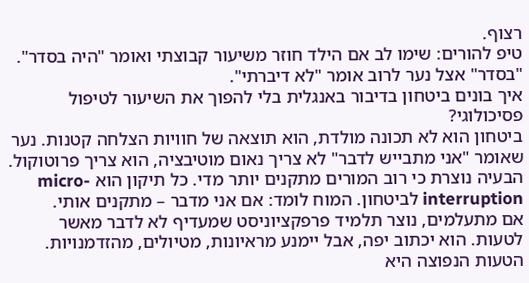רצוף.
טיפ להורים: שימו לב אם הילד חוזר משיעור קבוצתי ואומר "היה בסדר". "בסדר" אצל נער לרוב אומר "לא דיברתי".
איך בונים ביטחון בדיבור באנגלית בלי להפוך את השיעור לטיפול פסיכולוגי?
ביטחון הוא לא תכונה מולדת, הוא תוצאה של חוויות הצלחה קטנות. נער שאומר "אני מתבייש לדבר" לא צריך נאום מוטיבציה, הוא צריך פרוטוקול.
הבעיה נוצרת כי רוב המורים מתקנים יותר מדי. כל תיקון הוא micro-interruption לביטחון. המוח לומד: אם אני מדבר – מתקנים אותי.
אם מתעלמים, נוצר תלמיד פרפקציוניסט שמעדיף לא לדבר מאשר לטעות. הוא יכתוב יפה, אבל יימנע מראיונות, מטיולים, מהזדמנויות.
הטעות הנפוצה היא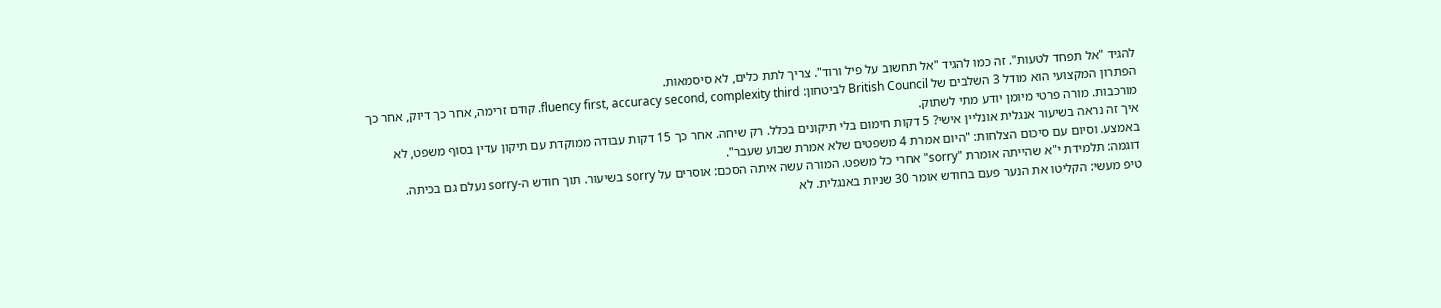להגיד "אל תפחד לטעות". זה כמו להגיד "אל תחשוב על פיל ורוד". צריך לתת כלים, לא סיסמאות.
הפתרון המקצועי הוא מודל 3 השלבים של British Council לביטחון: fluency first, accuracy second, complexity third. קודם זרימה, אחר כך דיוק, אחר כך מורכבות. מורה פרטי מיומן יודע מתי לשתוק.
איך זה נראה בשיעור אנגלית אונליין אישי? 5 דקות חימום בלי תיקונים בכלל. רק שיחה. אחר כך 15 דקות עבודה ממוקדת עם תיקון עדין בסוף משפט, לא באמצע. וסיום עם סיכום הצלחות: "היום אמרת 4 משפטים שלא אמרת שבוע שעבר".
דוגמה: תלמידת י"א שהייתה אומרת "sorry" אחרי כל משפט. המורה עשה איתה הסכם: אוסרים על sorry בשיעור. תוך חודש ה-sorry נעלם גם בכיתה.
טיפ מעשי: הקליטו את הנער פעם בחודש אומר 30 שניות באנגלית. לא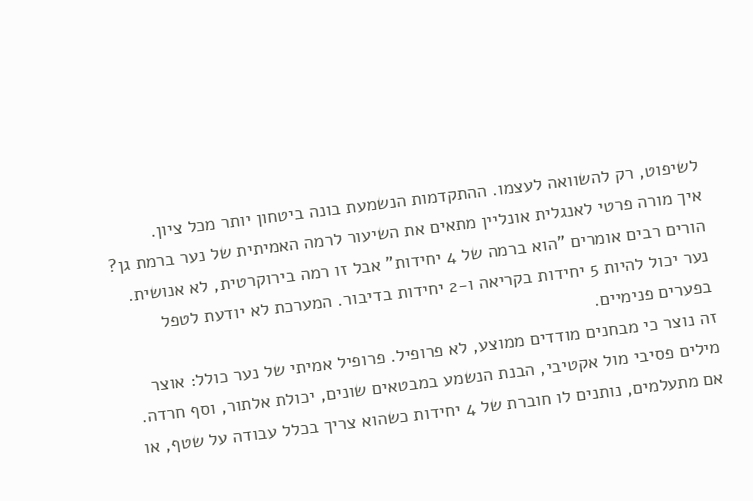לשיפוט, רק להשוואה לעצמו. ההתקדמות הנשמעת בונה ביטחון יותר מכל ציון.
איך מורה פרטי לאנגלית אונליין מתאים את השיעור לרמה האמיתית של נער ברמת גן?
הורים רבים אומרים "הוא ברמה של 4 יחידות" אבל זו רמה בירוקרטית, לא אנושית. נער יכול להיות 5 יחידות בקריאה ו-2 יחידות בדיבור. המערכת לא יודעת לטפל בפערים פנימיים.
זה נוצר כי מבחנים מודדים ממוצע, לא פרופיל. פרופיל אמיתי של נער כולל: אוצר מילים פסיבי מול אקטיבי, הבנת הנשמע במבטאים שונים, יכולת אלתור, וסף חרדה.
אם מתעלמים, נותנים לו חוברת של 4 יחידות כשהוא צריך בכלל עבודה על שטף, או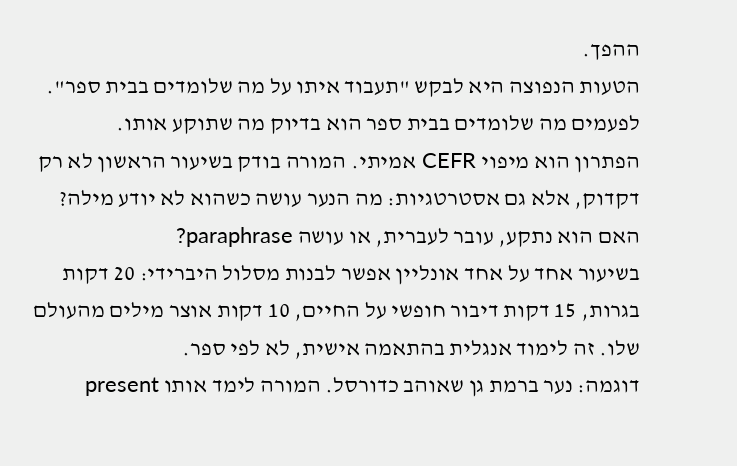ההפך.
הטעות הנפוצה היא לבקש "תעבוד איתו על מה שלומדים בבית ספר". לפעמים מה שלומדים בבית ספר הוא בדיוק מה שתוקע אותו.
הפתרון הוא מיפוי CEFR אמיתי. המורה בודק בשיעור הראשון לא רק דקדוק, אלא גם אסטרטגיות: מה הנער עושה כשהוא לא יודע מילה? האם הוא נתקע, עובר לעברית, או עושה paraphrase?
בשיעור אחד על אחד אונליין אפשר לבנות מסלול היברידי: 20 דקות בגרות, 15 דקות דיבור חופשי על החיים, 10 דקות אוצר מילים מהעולם שלו. זה לימוד אנגלית בהתאמה אישית, לא לפי ספר.
דוגמה: נער ברמת גן שאוהב כדורסל. המורה לימד אותו present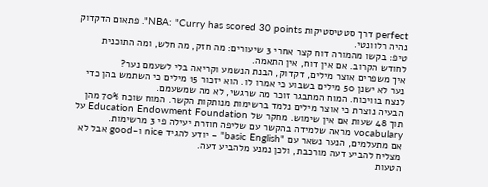perfect דרך סטטיסטיקות NBA: "Curry has scored 30 points". פתאום הדקדוק נהיה רלוונטי.
טיפ: בקשו מהמורה דוח קצר אחרי 3 שיעורים: מה חזק, מה חלש, ומה התוכנית לחודש הקרוב. אם אין דוח, אין התאמה.
איך משפרים אוצר מילים, דקדוק, הבנת הנשמע וקריאה בלי לשעמם נער?
נער לא ישנן 50 מילים בשבוע כי אמרו לו. הוא יזכור 15 מילים כי השתמש בהן כדי לנצח בוויכוח. המוח המתבגר זוכר מה שרגשי, לא מה שמשעמם.
הבעיה נוצרת כי אוצר מילים נלמד ברשימות מנותקות הקשר. המוח שוכח 70% מהן תוך 48 שעות אם אין שימוש. מחקר של Education Endowment Foundation על vocabulary מראה שלמידה בהקשר עם שליפה חוזרת יעילה פי 3 מרשימות.
אם מתעלמים, הנער נשאר עם "basic English" – יודע להגיד nice ו-good אבל לא מצליח להביע דעה מורכבת, ולכן נמנע מלהביע דעה.
הטעות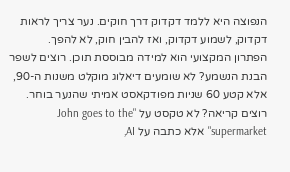הנפוצה היא ללמד דקדוק דרך חוקים. נער צריך לראות דקדוק, לשמוע דקדוק, ואז להבין חוק, לא להפך.
הפתרון המקצועי הוא למידה מבוססת תוכן. רוצים לשפר הבנת הנשמע? לא שומעים דיאלוג מוקלט משנות ה-90, אלא קטע 60 שניות מפודקאסט אמיתי שהנער בוחר. רוצים קריאה? לא טקסט על "John goes to the supermarket" אלא כתבה על AI,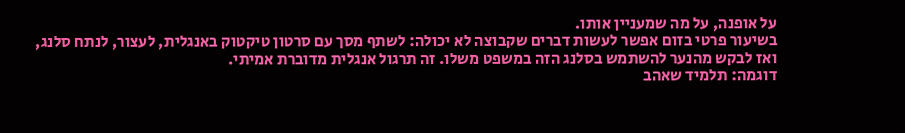על אופנה, על מה שמעניין אותו.
בשיעור פרטי בזום אפשר לעשות דברים שקבוצה לא יכולה: לשתף מסך עם סרטון טיקטוק באנגלית, לעצור, לנתח סלנג, ואז לבקש מהנער להשתמש בסלנג הזה במשפט משלו. זה תרגול אנגלית מדוברת אמיתי.
דוגמה: תלמיד שאהב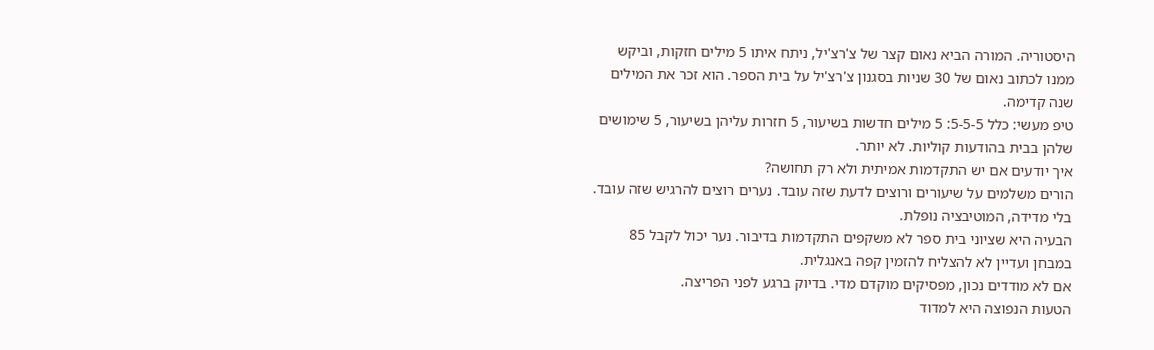היסטוריה. המורה הביא נאום קצר של צ'רצ'יל, ניתח איתו 5 מילים חזקות, וביקש ממנו לכתוב נאום של 30 שניות בסגנון צ'רצ'יל על בית הספר. הוא זכר את המילים שנה קדימה.
טיפ מעשי: כלל 5-5-5: 5 מילים חדשות בשיעור, 5 חזרות עליהן בשיעור, 5 שימושים שלהן בבית בהודעות קוליות. לא יותר.
איך יודעים אם יש התקדמות אמיתית ולא רק תחושה?
הורים משלמים על שיעורים ורוצים לדעת שזה עובד. נערים רוצים להרגיש שזה עובד. בלי מדידה, המוטיבציה נופלת.
הבעיה היא שציוני בית ספר לא משקפים התקדמות בדיבור. נער יכול לקבל 85 במבחן ועדיין לא להצליח להזמין קפה באנגלית.
אם לא מודדים נכון, מפסיקים מוקדם מדי. בדיוק ברגע לפני הפריצה.
הטעות הנפוצה היא למדוד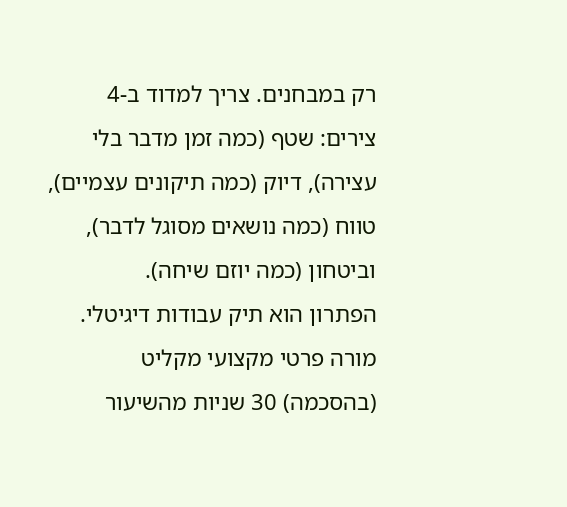רק במבחנים. צריך למדוד ב-4 צירים: שטף (כמה זמן מדבר בלי עצירה), דיוק (כמה תיקונים עצמיים), טווח (כמה נושאים מסוגל לדבר), וביטחון (כמה יוזם שיחה).
הפתרון הוא תיק עבודות דיגיטלי. מורה פרטי מקצועי מקליט (בהסכמה) 30 שניות מהשיעור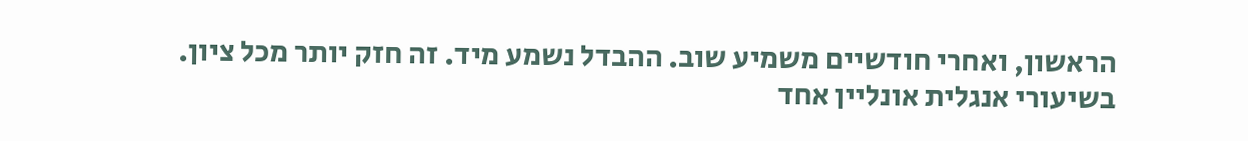הראשון, ואחרי חודשיים משמיע שוב. ההבדל נשמע מיד. זה חזק יותר מכל ציון.
בשיעורי אנגלית אונליין אחד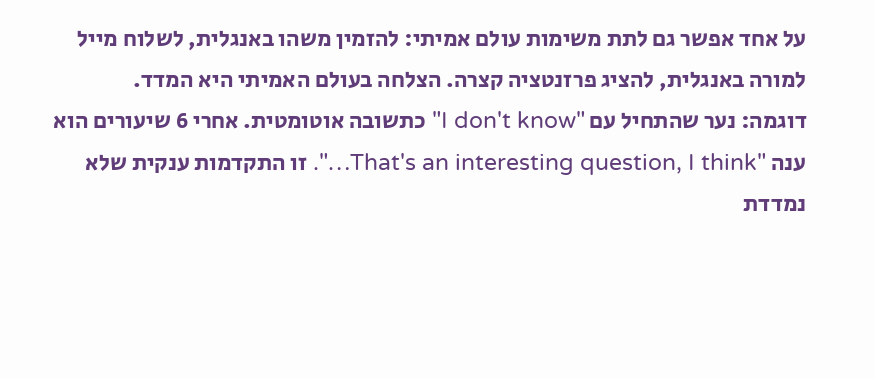על אחד אפשר גם לתת משימות עולם אמיתי: להזמין משהו באנגלית, לשלוח מייל למורה באנגלית, להציג פרזנטציה קצרה. הצלחה בעולם האמיתי היא המדד.
דוגמה: נער שהתחיל עם "I don't know" כתשובה אוטומטית. אחרי 6 שיעורים הוא ענה "That's an interesting question, I think…". זו התקדמות ענקית שלא נמדדת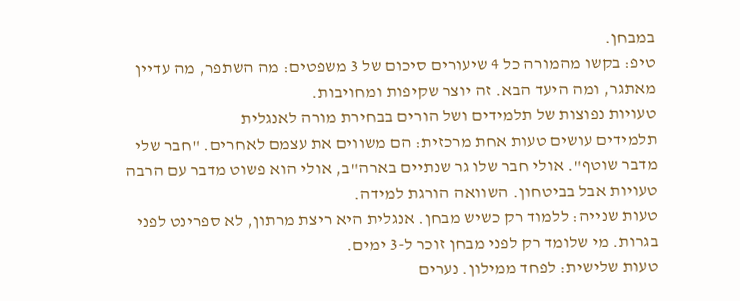במבחן.
טיפ: בקשו מהמורה כל 4 שיעורים סיכום של 3 משפטים: מה השתפר, מה עדיין מאתגר, ומה היעד הבא. זה יוצר שקיפות ומחויבות.
טעויות נפוצות של תלמידים ושל הורים בבחירת מורה לאנגלית
תלמידים עושים טעות אחת מרכזית: הם משווים את עצמם לאחרים. "חבר שלי מדבר שוטף". אולי חבר שלו גר שנתיים בארה"ב, אולי הוא פשוט מדבר עם הרבה טעויות אבל בביטחון. השוואה הורגת למידה.
טעות שנייה: ללמוד רק כשיש מבחן. אנגלית היא ריצת מרתון, לא ספרינט לפני בגרות. מי שלומד רק לפני מבחן זוכר ל-3 ימים.
טעות שלישית: לפחד ממילון. נערים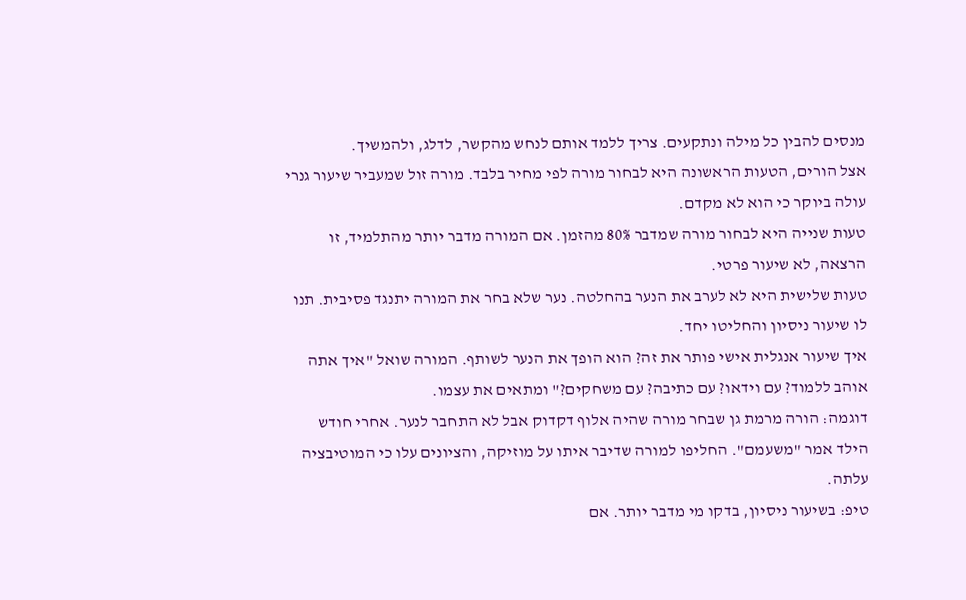מנסים להבין כל מילה ונתקעים. צריך ללמד אותם לנחש מהקשר, לדלג, ולהמשיך.
אצל הורים, הטעות הראשונה היא לבחור מורה לפי מחיר בלבד. מורה זול שמעביר שיעור גנרי עולה ביוקר כי הוא לא מקדם.
טעות שנייה היא לבחור מורה שמדבר 80% מהזמן. אם המורה מדבר יותר מהתלמיד, זו הרצאה, לא שיעור פרטי.
טעות שלישית היא לא לערב את הנער בהחלטה. נער שלא בחר את המורה יתנגד פסיבית. תנו לו שיעור ניסיון והחליטו יחד.
איך שיעור אנגלית אישי פותר את זה? הוא הופך את הנער לשותף. המורה שואל "איך אתה אוהב ללמוד? עם וידאו? עם כתיבה? עם משחקים?" ומתאים את עצמו.
דוגמה: הורה מרמת גן שבחר מורה שהיה אלוף דקדוק אבל לא התחבר לנער. אחרי חודש הילד אמר "משעמם". החליפו למורה שדיבר איתו על מוזיקה, והציונים עלו כי המוטיבציה עלתה.
טיפ: בשיעור ניסיון, בדקו מי מדבר יותר. אם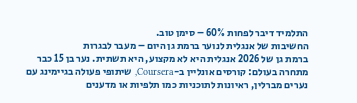התלמיד דיבר לפחות 60% – סימן טוב.
החשיבות של אנגלית לנוער ברמת גן היום – מעבר לבגרות
ברמת גן של 2026 אנגלית היא לא מקצוע, היא תשתית. נער בן 15 כבר מתחרה בעולם: קורסים אונליין ב-Coursera, שיתופי פעולה בגיימינג עם נערים מברלין, ראיונות לתוכניות כמו תלפיות או מדענים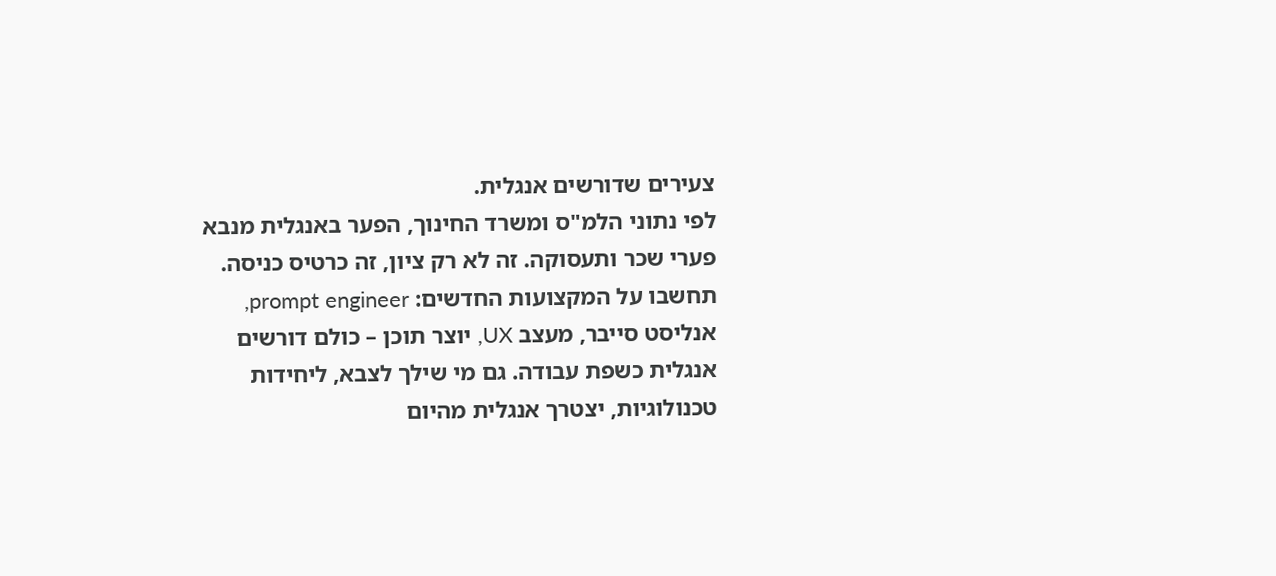צעירים שדורשים אנגלית.
לפי נתוני הלמ"ס ומשרד החינוך, הפער באנגלית מנבא פערי שכר ותעסוקה. זה לא רק ציון, זה כרטיס כניסה. תחשבו על המקצועות החדשים: prompt engineer, אנליסט סייבר, מעצב UX, יוצר תוכן – כולם דורשים אנגלית כשפת עבודה. גם מי שילך לצבא, ליחידות טכנולוגיות, יצטרך אנגלית מהיום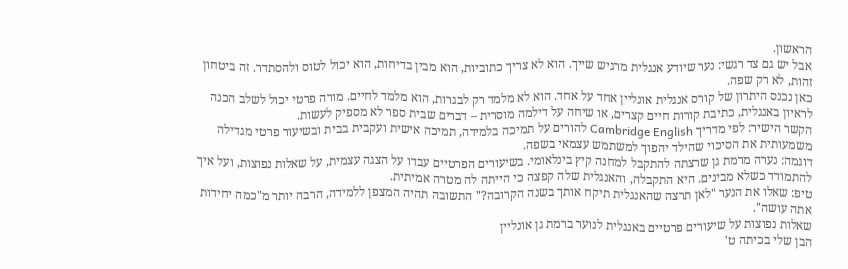הראשון.
אבל יש גם צד רגשי: נער שיודע אנגלית מרגיש שייך. הוא לא צריך כתוביות, הוא מבין בדיחות, הוא יכול לטוס ולהסתדר. זה ביטחון זהות, לא רק שפה.
כאן נכנס היתרון של קורס אנגלית אונליין אחד על אחד. הוא לא מלמד רק לבגרות, הוא מלמד לחיים. מורה פרטי יכול לשלב הכנה לראיון באנגלית, כתיבת קורות חיים קצרים, או שיחה על דילמה מוסרית – דברים שבית ספר לא מספיק לעשות.
הקשר הישיר: לפי מדריך Cambridge English להורים על תמיכה בלמידה, תמיכה אישית ועקבית בבית ובשיעור פרטי מגדילה משמעותית את הסיכוי שהילד יהפוך למשתמש עצמאי בשפה.
דוגמה: נערה מרמת גן שרצתה להתקבל למחנה קיץ בינלאומי. בשיעורים הפרטיים עבדו על הצגה עצמית, על שאלות נפוצות, ועל איך להתמודד כשלא מבינים. היא התקבלה, והאנגלית שלה קפצה כי הייתה לה מטרה אמיתית.
טיפ: שאלו את הנער "לאן תרצה שהאנגלית תיקח אותך בשנה הקרובה?" התשובה תהיה המצפן ללמידה, הרבה יותר מ"כמה יחידות אתה עושה".
שאלות נפוצות על שיעורים פרטיים באנגלית לנוער ברמת גן אונליין
הבן שלי בכיתה ט'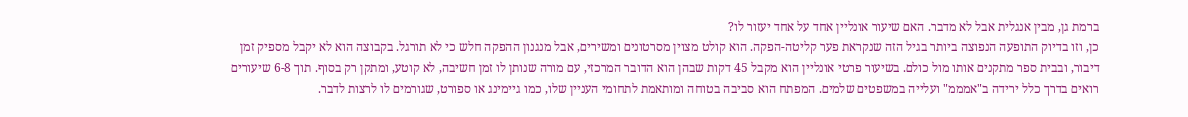ברמת גן, מבין אנגלית אבל לא מדבר. האם שיעור אונליין אחד על אחד יעזור לו?
כן, וזו בדיוק התופעה הנפוצה ביותר בגיל הזה שנקראת פער קליטה-הפקה. הוא קולט מצוין מסרטונים ומשירים, אבל מנגנון ההפקה חלש כי לא תורגל. בקבוצה הוא לא יקבל מספיק זמן דיבור, ובבית ספר מתקנים אותו מול כולם. בשיעור פרטי אונליין הוא מקבל 45 דקות שבהן הוא הדובר המרכזי, עם מורה שנותן לו זמן חשיבה, לא קוטע, ומתקן רק בסוף. תוך 6-8 שיעורים רואים בדרך כלל ירידה ב"אמממ" ועלייה במשפטים שלמים. המפתח הוא סביבה בטוחה ומותאמת לתחומי העניין שלו, כמו גיימינג או ספורט, שגורמים לו לרצות לדבר.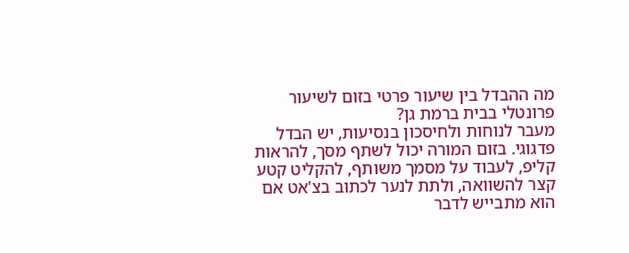מה ההבדל בין שיעור פרטי בזום לשיעור פרונטלי בבית ברמת גן?
מעבר לנוחות ולחיסכון בנסיעות, יש הבדל פדגוגי. בזום המורה יכול לשתף מסך, להראות קליפ, לעבוד על מסמך משותף, להקליט קטע קצר להשוואה, ולתת לנער לכתוב בצ'אט אם הוא מתבייש לדבר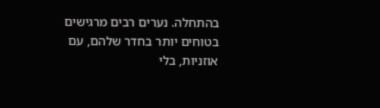בהתחלה. נערים רבים מרגישים בטוחים יותר בחדר שלהם, עם אוזניות, בלי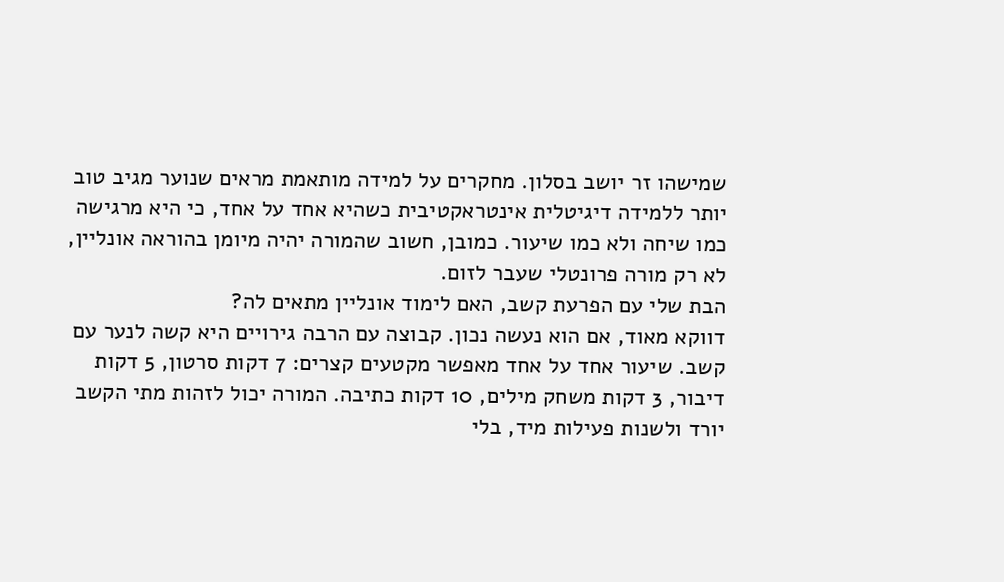שמישהו זר יושב בסלון. מחקרים על למידה מותאמת מראים שנוער מגיב טוב יותר ללמידה דיגיטלית אינטראקטיבית כשהיא אחד על אחד, כי היא מרגישה כמו שיחה ולא כמו שיעור. כמובן, חשוב שהמורה יהיה מיומן בהוראה אונליין, לא רק מורה פרונטלי שעבר לזום.
הבת שלי עם הפרעת קשב, האם לימוד אונליין מתאים לה?
דווקא מאוד, אם הוא נעשה נכון. קבוצה עם הרבה גירויים היא קשה לנער עם קשב. שיעור אחד על אחד מאפשר מקטעים קצרים: 7 דקות סרטון, 5 דקות דיבור, 3 דקות משחק מילים, 10 דקות כתיבה. המורה יכול לזהות מתי הקשב יורד ולשנות פעילות מיד, בלי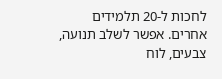לחכות ל-20 תלמידים אחרים. אפשר לשלב תנועה, צבעים, לוח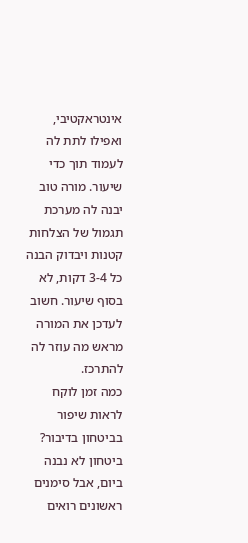אינטראקטיבי, ואפילו לתת לה לעמוד תוך כדי שיעור. מורה טוב יבנה לה מערכת תגמול של הצלחות קטנות ויבדוק הבנה כל 3-4 דקות, לא בסוף שיעור. חשוב לעדכן את המורה מראש מה עוזר לה להתרכז.
כמה זמן לוקח לראות שיפור בביטחון בדיבור?
ביטחון לא נבנה ביום, אבל סימנים ראשונים רואים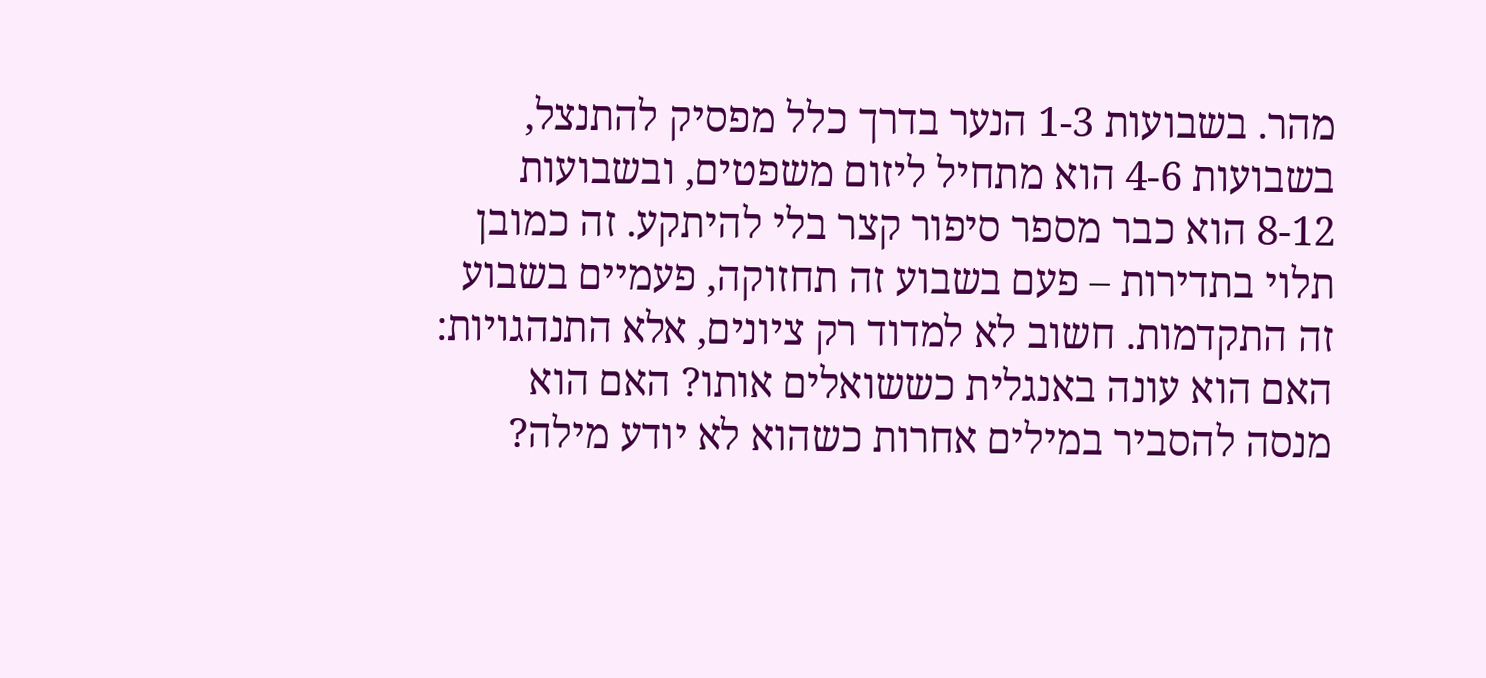מהר. בשבועות 1-3 הנער בדרך כלל מפסיק להתנצל, בשבועות 4-6 הוא מתחיל ליזום משפטים, ובשבועות 8-12 הוא כבר מספר סיפור קצר בלי להיתקע. זה כמובן תלוי בתדירות – פעם בשבוע זה תחזוקה, פעמיים בשבוע זה התקדמות. חשוב לא למדוד רק ציונים, אלא התנהגויות: האם הוא עונה באנגלית כששואלים אותו? האם הוא מנסה להסביר במילים אחרות כשהוא לא יודע מילה?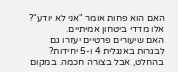האם הוא פחות אומר "אני לא יודע"? אלו מדדי ביטחון אמיתיים.
האם שיעורים פרטיים יעזרו גם לבגרות באנגלית 4 ו-5 יחידות?
בהחלט, אבל בצורה חכמה. במקום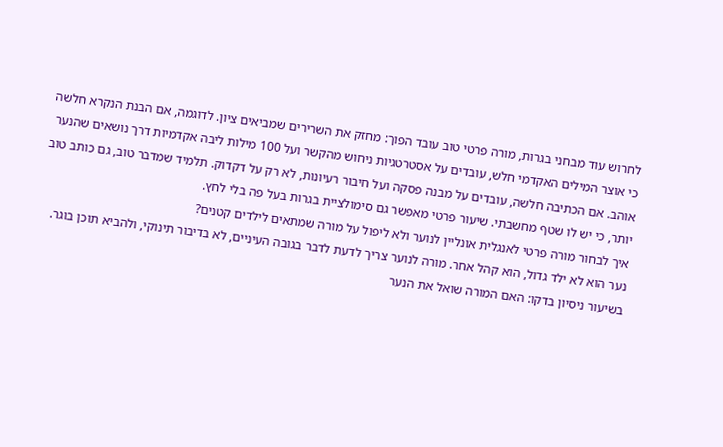לחרוש עוד מבחני בגרות, מורה פרטי טוב עובד הפוך: מחזק את השרירים שמביאים ציון. לדוגמה, אם הבנת הנקרא חלשה כי אוצר המילים האקדמי חלש, עובדים על אסטרטגיות ניחוש מהקשר ועל 100 מילות ליבה אקדמיות דרך נושאים שהנער אוהב. אם הכתיבה חלשה, עובדים על מבנה פסקה ועל חיבור רעיונות, לא רק על דקדוק. תלמיד שמדבר טוב, גם כותב טוב יותר, כי יש לו שטף מחשבתי. שיעור פרטי מאפשר גם סימולציית בגרות בעל פה בלי לחץ.
איך לבחור מורה פרטי לאנגלית אונליין לנוער ולא ליפול על מורה שמתאים לילדים קטנים?
נער הוא לא ילד גדול, הוא קהל אחר. מורה לנוער צריך לדעת לדבר בגובה העיניים, לא בדיבור תינוקי, ולהביא תוכן בוגר. בשיעור ניסיון בדקו: האם המורה שואל את הנער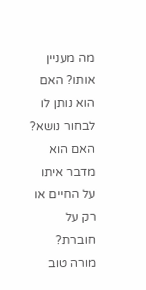מה מעניין אותו? האם הוא נותן לו לבחור נושא? האם הוא מדבר איתו על החיים או רק על חוברת? מורה טוב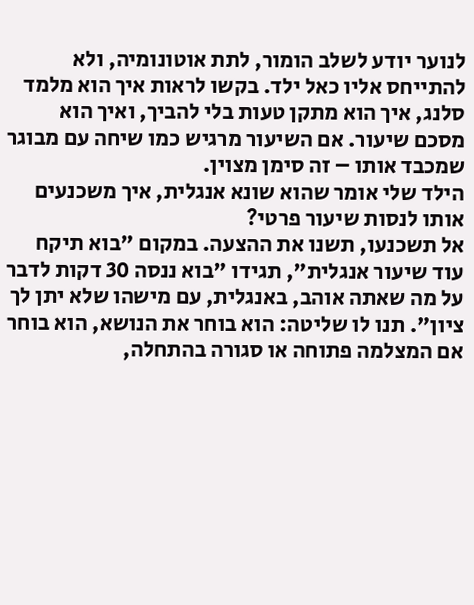לנוער יודע לשלב הומור, לתת אוטונומיה, ולא להתייחס אליו כאל ילד. בקשו לראות איך הוא מלמד סלנג, איך הוא מתקן טעות בלי להביך, ואיך הוא מסכם שיעור. אם השיעור מרגיש כמו שיחה עם מבוגר שמכבד אותו – זה סימן מצוין.
הילד שלי אומר שהוא שונא אנגלית, איך משכנעים אותו לנסות שיעור פרטי?
אל תשכנעו, תשנו את ההצעה. במקום "בוא תיקח עוד שיעור אנגלית", תגידו "בוא ננסה 30 דקות לדבר על מה שאתה אוהב, באנגלית, עם מישהו שלא יתן לך ציון". תנו לו שליטה: הוא בוחר את הנושא, הוא בוחר אם המצלמה פתוחה או סגורה בהתחלה,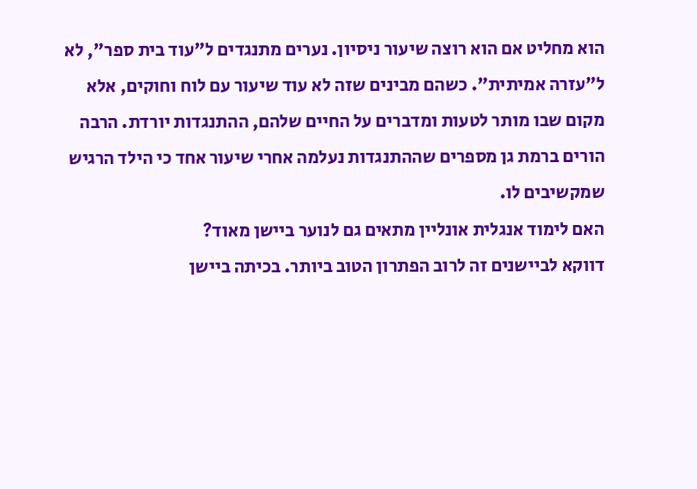הוא מחליט אם הוא רוצה שיעור ניסיון. נערים מתנגדים ל"עוד בית ספר", לא ל"עזרה אמיתית". כשהם מבינים שזה לא עוד שיעור עם לוח וחוקים, אלא מקום שבו מותר לטעות ומדברים על החיים שלהם, ההתנגדות יורדת. הרבה הורים ברמת גן מספרים שההתנגדות נעלמה אחרי שיעור אחד כי הילד הרגיש שמקשיבים לו.
האם לימוד אנגלית אונליין מתאים גם לנוער ביישן מאוד?
דווקא לביישנים זה לרוב הפתרון הטוב ביותר. בכיתה ביישן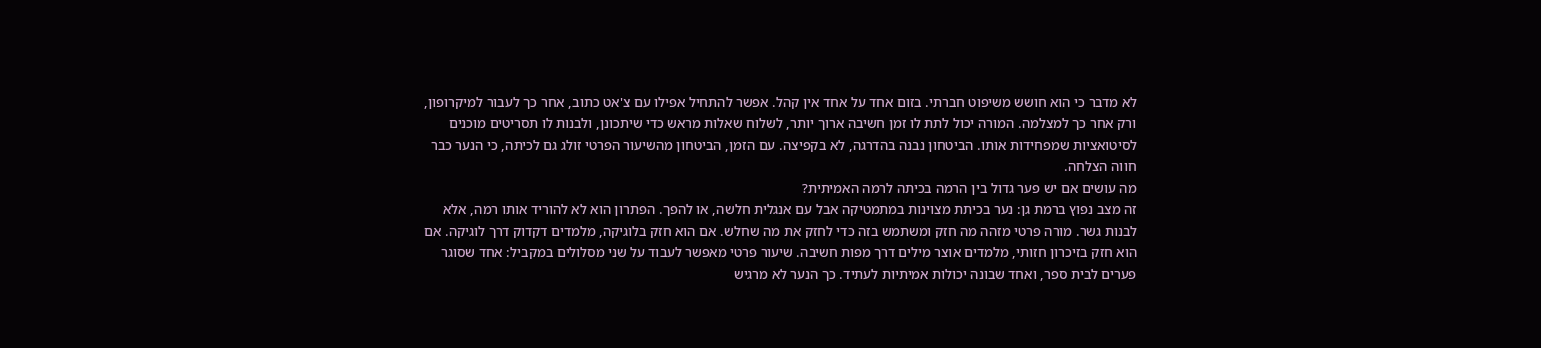לא מדבר כי הוא חושש משיפוט חברתי. בזום אחד על אחד אין קהל. אפשר להתחיל אפילו עם צ'אט כתוב, אחר כך לעבור למיקרופון, ורק אחר כך למצלמה. המורה יכול לתת לו זמן חשיבה ארוך יותר, לשלוח שאלות מראש כדי שיתכונן, ולבנות לו תסריטים מוכנים לסיטואציות שמפחידות אותו. הביטחון נבנה בהדרגה, לא בקפיצה. עם הזמן, הביטחון מהשיעור הפרטי זולג גם לכיתה, כי הנער כבר חווה הצלחה.
מה עושים אם יש פער גדול בין הרמה בכיתה לרמה האמיתית?
זה מצב נפוץ ברמת גן: נער בכיתת מצוינות במתמטיקה אבל עם אנגלית חלשה, או להפך. הפתרון הוא לא להוריד אותו רמה, אלא לבנות גשר. מורה פרטי מזהה מה חזק ומשתמש בזה כדי לחזק את מה שחלש. אם הוא חזק בלוגיקה, מלמדים דקדוק דרך לוגיקה. אם הוא חזק בזיכרון חזותי, מלמדים אוצר מילים דרך מפות חשיבה. שיעור פרטי מאפשר לעבוד על שני מסלולים במקביל: אחד שסוגר פערים לבית ספר, ואחד שבונה יכולות אמיתיות לעתיד. כך הנער לא מרגיש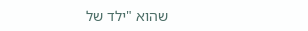שהוא "ילד של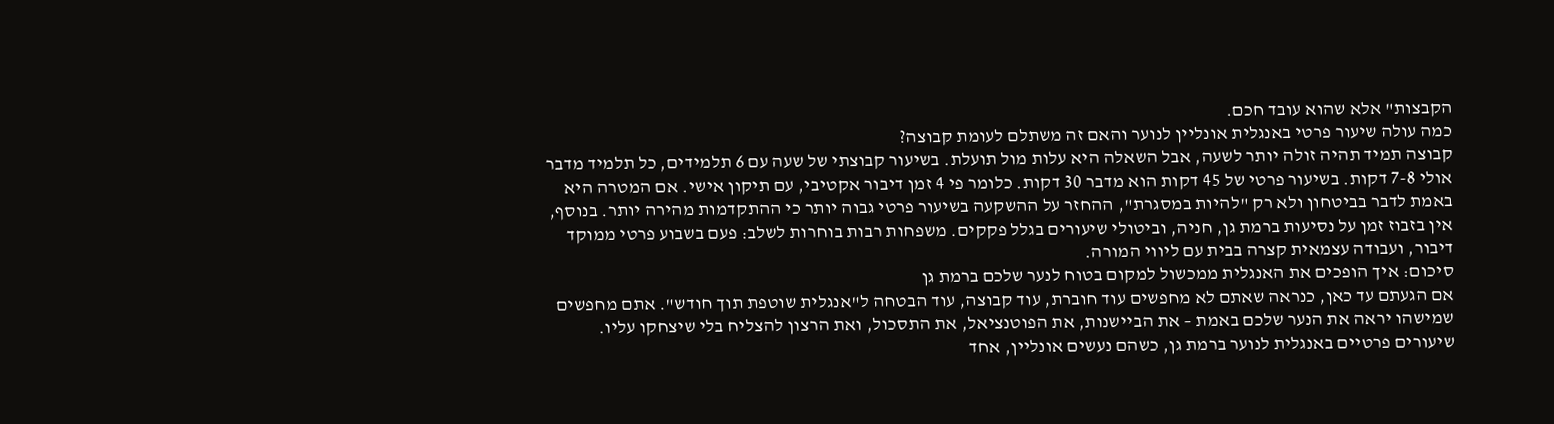הקבצות" אלא שהוא עובד חכם.
כמה עולה שיעור פרטי באנגלית אונליין לנוער והאם זה משתלם לעומת קבוצה?
קבוצה תמיד תהיה זולה יותר לשעה, אבל השאלה היא עלות מול תועלת. בשיעור קבוצתי של שעה עם 6 תלמידים, כל תלמיד מדבר אולי 7-8 דקות. בשיעור פרטי של 45 דקות הוא מדבר 30 דקות. כלומר פי 4 זמן דיבור אקטיבי, עם תיקון אישי. אם המטרה היא באמת לדבר בביטחון ולא רק "להיות במסגרת", ההחזר על ההשקעה בשיעור פרטי גבוה יותר כי ההתקדמות מהירה יותר. בנוסף, אין בזבוז זמן על נסיעות ברמת גן, חניה, וביטולי שיעורים בגלל פקקים. משפחות רבות בוחרות לשלב: פעם בשבוע פרטי ממוקד דיבור, ועבודה עצמאית קצרה בבית עם ליווי המורה.
סיכום: איך הופכים את האנגלית ממכשול למקום בטוח לנער שלכם ברמת גן
אם הגעתם עד כאן, כנראה שאתם לא מחפשים עוד חוברת, עוד קבוצה, עוד הבטחה ל"אנגלית שוטפת תוך חודש". אתם מחפשים שמישהו יראה את הנער שלכם באמת – את הביישנות, את הפוטנציאל, את התסכול, ואת הרצון להצליח בלי שיצחקו עליו.
שיעורים פרטיים באנגלית לנוער ברמת גן, כשהם נעשים אונליין, אחד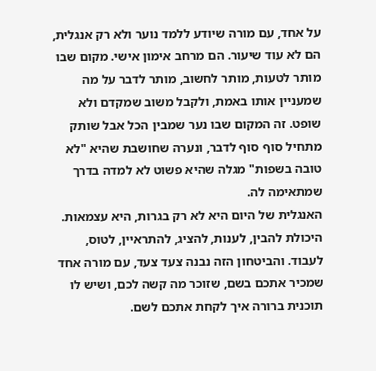על אחד, עם מורה שיודע ללמד נוער ולא רק אנגלית, הם לא עוד שיעור. הם מרחב אימון אישי. מקום שבו מותר לטעות, מותר לחשוב, מותר לדבר על מה שמעניין אותו באמת, ולקבל משוב שמקדם ולא שופט. זה המקום שבו נער שמבין הכל אבל שותק מתחיל סוף סוף לדבר, ונערה שחושבת שהיא "לא טובה בשפות" מגלה שהיא פשוט לא למדה בדרך שמתאימה לה.
האנגלית של היום היא לא רק בגרות, היא עצמאות. היכולת להבין, לענות, להציג, להתראיין, לטוס, לעבוד. והביטחון הזה נבנה צעד צעד, עם מורה אחד שמכיר אתכם בשם, שזוכר מה קשה לכם, ושיש לו תוכנית ברורה איך לקחת אתכם לשם.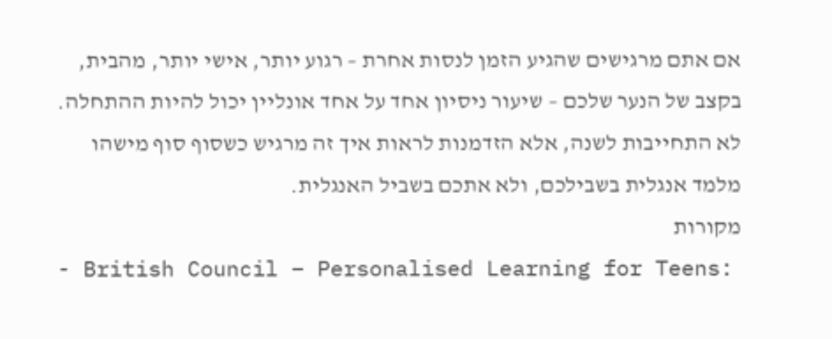אם אתם מרגישים שהגיע הזמן לנסות אחרת – רגוע יותר, אישי יותר, מהבית, בקצב של הנער שלכם – שיעור ניסיון אחד על אחד אונליין יכול להיות ההתחלה. לא התחייבות לשנה, אלא הזדמנות לראות איך זה מרגיש כשסוף סוף מישהו מלמד אנגלית בשבילכם, ולא אתכם בשביל האנגלית.
מקורות
- British Council – Personalised Learning for Teens: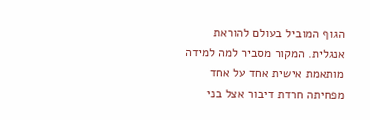הגוף המוביל בעולם להוראת אנגלית. המקור מסביר למה למידה מותאמת אישית אחד על אחד מפחיתה חרדת דיבור אצל בני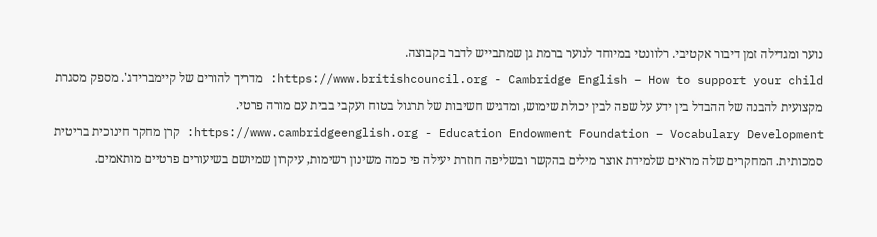נוער ומגדילה זמן דיבור אקטיבי. רלוונטי במיוחד לנוער ברמת גן שמתבייש לדבר בקבוצה.
https://www.britishcouncil.org - Cambridge English – How to support your child: מדריך להורים של קיימברידג'. מספק מסגרת מקצועית להבנה של ההבדל בין ידע על שפה לבין יכולת שימוש, ומדגיש חשיבות של תרגול בטוח ועקבי בבית עם מורה פרטי.
https://www.cambridgeenglish.org - Education Endowment Foundation – Vocabulary Development: קרן מחקר חינוכית בריטית סמכותית. המחקרים שלה מראים שלמידת אוצר מילים בהקשר ובשליפה חוזרת יעילה פי כמה משינון רשימות, עיקרון שמיושם בשיעורים פרטיים מותאמים.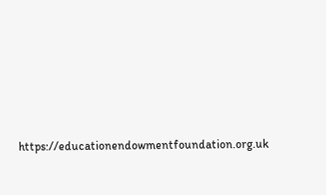https://educationendowmentfoundation.org.uk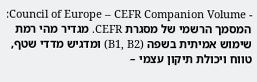- Council of Europe – CEFR Companion Volume: המסמך הרשמי של מסגרת CEFR. מגדיר מהי רמת שימוש אמיתית בשפה (B1, B2) ומדגיש מדדי שטף, טווח ויכולת תיקון עצמי –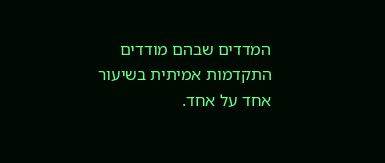המדדים שבהם מודדים התקדמות אמיתית בשיעור אחד על אחד.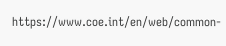https://www.coe.int/en/web/common-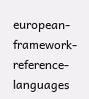european-framework-reference-languages